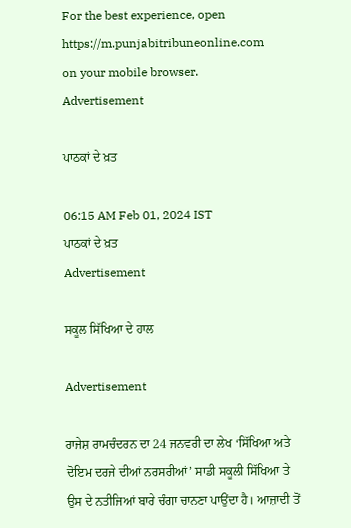For the best experience, open
https://m.punjabitribuneonline.com
on your mobile browser.
Advertisement

ਪਾਠਕਾਂ ਦੇ ਖ਼ਤ

06:15 AM Feb 01, 2024 IST
ਪਾਠਕਾਂ ਦੇ ਖ਼ਤ
Advertisement

ਸਕੂਲ ਸਿੱਖਿਆ ਦੇ ਹਾਲ

Advertisement

ਰਾਜੇਸ਼ ਰਾਮਚੰਦਰਨ ਦਾ 24 ਜਨਵਰੀ ਦਾ ਲੇਖ ‘ਸਿੱਖਿਆ ਅਤੇ ਦੋਇਮ ਦਰਜੇ ਦੀਆਂ ਨਰਸਰੀਆਂ’ ਸਾਡੀ ਸਕੂਲੀ ਸਿੱਖਿਆ ਤੇ ਉਸ ਦੇ ਨਤੀਜਿਆਂ ਬਾਰੇ ਚੰਗਾ ਚਾਨਣਾ ਪਾਉਂਦਾ ਹੈ। ਆਜ਼ਾਦੀ ਤੋਂ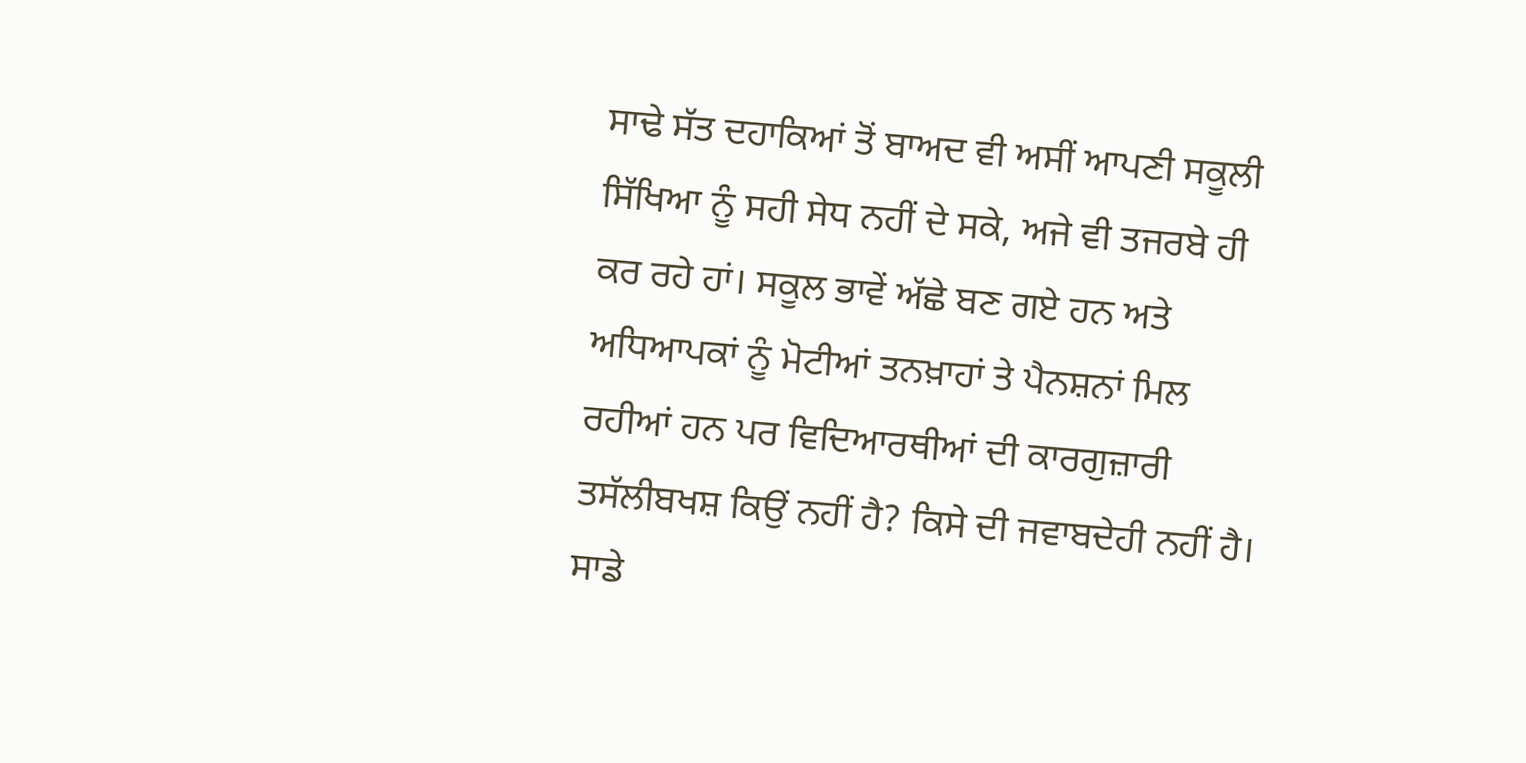ਸਾਢੇ ਸੱਤ ਦਹਾਕਿਆਂ ਤੋਂ ਬਾਅਦ ਵੀ ਅਸੀਂ ਆਪਣੀ ਸਕੂਲੀ ਸਿੱਖਿਆ ਨੂੰ ਸਹੀ ਸੇਧ ਨਹੀਂ ਦੇ ਸਕੇ, ਅਜੇ ਵੀ ਤਜਰਬੇ ਹੀ ਕਰ ਰਹੇ ਹਾਂ। ਸਕੂਲ ਭਾਵੇਂ ਅੱਛੇ ਬਣ ਗਏ ਹਨ ਅਤੇ ਅਧਿਆਪਕਾਂ ਨੂੰ ਮੋਟੀਆਂ ਤਨਖ਼ਾਹਾਂ ਤੇ ਪੈਨਸ਼ਨਾਂ ਮਿਲ ਰਹੀਆਂ ਹਨ ਪਰ ਵਿਦਿਆਰਥੀਆਂ ਦੀ ਕਾਰਗੁਜ਼ਾਰੀ ਤਸੱਲੀਬਖਸ਼ ਕਿਉਂ ਨਹੀਂ ਹੈ? ਕਿਸੇ ਦੀ ਜਵਾਬਦੇਹੀ ਨਹੀਂ ਹੈ। ਸਾਡੇ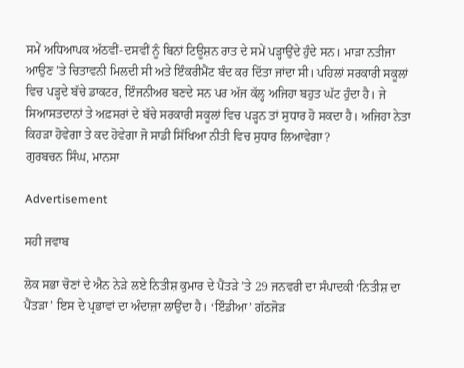ਸਮੇਂ ਅਧਿਆਪਕ ਅੱਠਵੀਂ-ਦਸਵੀਂ ਨੂੰ ਬਿਨਾਂ ਟਿਊਸ਼ਨ ਰਾਤ ਦੇ ਸਮੇਂ ਪੜ੍ਹਾਉਂਦੇ ਹੁੰਦੇ ਸਨ। ਮਾੜਾ ਨਤੀਜਾ ਆਉਣ ’ਤੇ ਚਿਤਾਵਨੀ ਮਿਲਦੀ ਸੀ ਅਤੇ ਇੰਕਰੀਮੈਂਟ ਬੰਦ ਕਰ ਦਿੱਤਾ ਜਾਂਦਾ ਸੀ। ਪਹਿਲਾਂ ਸਰਕਾਰੀ ਸਕੂਲਾਂ ਵਿਚ ਪੜ੍ਹਦੇ ਬੱਚੇ ਡਾਕਟਰ, ਇੰਜਨੀਅਰ ਬਣਦੇ ਸਨ ਪਰ ਅੱਜ ਕੱਲ੍ਹ ਅਜਿਹਾ ਬਹੁਤ ਘੱਟ ਹੁੰਦਾ ਹੈ। ਜੇ ਸਿਆਸਤਦਾਨਾਂ ਤੇ ਅਫ਼ਸਰਾਂ ਦੇ ਬੱਚੇ ਸਰਕਾਰੀ ਸਕੂਲਾਂ ਵਿਚ ਪੜ੍ਹਨ ਤਾਂ ਸੁਧਾਰ ਹੋ ਸਕਦਾ ਹੈ। ਅਜਿਹਾ ਨੇਤਾ ਕਿਹੜਾ ਹੋਵੇਗਾ ਤੇ ਕਦ ਹੋਵੇਗਾ ਜੋ ਸਾਡੀ ਸਿੱਖਿਆ ਨੀਤੀ ਵਿਚ ਸੁਧਾਰ ਲਿਆਵੇਗਾ?
ਗੁਰਬਚਨ ਸਿੰਘ, ਮਾਨਸਾ

Advertisement

ਸਹੀ ਜਵਾਬ

ਲੋਕ ਸਭਾ ਚੋਣਾਂ ਦੇ ਐਨ ਨੇੜੇ ਲਏ ਨਿਤੀਸ਼ ਕੁਮਾਰ ਦੇ ਪੈਂਤੜੇ ’ਤੇ 29 ਜਨਵਰੀ ਦਾ ਸੰਪਾਦਕੀ ‘ਨਿਤੀਸ਼ ਦਾ ਪੈਂਤੜਾ’ ਇਸ ਦੇ ਪ੍ਰਭਾਵਾਂ ਦਾ ਅੰਦਾਜ਼ਾ ਲਾਉਂਦਾ ਹੈ। ‘ਇੰਡੀਆ’ ਗੱਠਜੋੜ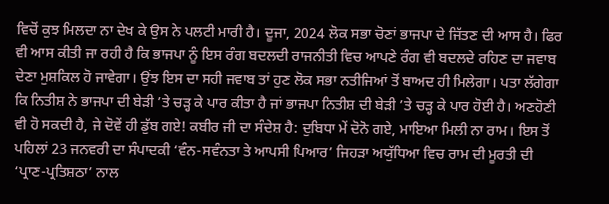ਵਿਚੋਂ ਕੁਝ ਮਿਲਦਾ ਨਾ ਦੇਖ ਕੇ ਉਸ ਨੇ ਪਲਟੀ ਮਾਰੀ ਹੈ। ਦੂਜਾ, 2024 ਲੋਕ ਸਭਾ ਚੋਣਾਂ ਭਾਜਪਾ ਦੇ ਜਿੱਤਣ ਦੀ ਆਸ ਹੈ। ਫਿਰ ਵੀ ਆਸ ਕੀਤੀ ਜਾ ਰਹੀ ਹੈ ਕਿ ਭਾਜਪਾ ਨੂੰ ਇਸ ਰੰਗ ਬਦਲਦੀ ਰਾਜਨੀਤੀ ਵਿਚ ਆਪਣੇ ਰੰਗ ਵੀ ਬਦਲਦੇ ਰਹਿਣ ਦਾ ਜਵਾਬ ਦੇਣਾ ਮੁਸ਼ਕਿਲ ਹੋ ਜਾਵੇਗਾ। ਉਂਝ ਇਸ ਦਾ ਸਹੀ ਜਵਾਬ ਤਾਂ ਹੁਣ ਲੋਕ ਸਭਾ ਨਤੀਜਿਆਂ ਤੋਂ ਬਾਅਦ ਹੀ ਮਿਲੇਗਾ। ਪਤਾ ਲੱਗੇਗਾ ਕਿ ਨਿਤੀਸ਼ ਨੇ ਭਾਜਪਾ ਦੀ ਬੇੜੀ ’ਤੇ ਚੜ੍ਹ ਕੇ ਪਾਰ ਕੀਤਾ ਹੈ ਜਾਂ ਭਾਜਪਾ ਨਿਤੀਸ਼ ਦੀ ਬੇੜੀ ’ਤੇ ਚੜ੍ਹ ਕੇ ਪਾਰ ਹੋਈ ਹੈ। ਅਣਹੋਣੀ ਵੀ ਹੋ ਸਕਦੀ ਹੈ, ਜੇ ਦੋਵੇਂ ਹੀ ਡੁੱਬ ਗਏ! ਕਬੀਰ ਜੀ ਦਾ ਸੰਦੇਸ਼ ਹੈ: ਦੁਬਿਧਾ ਮੇਂ ਦੋਨੋ ਗਏ, ਮਾਇਆ ਮਿਲੀ ਨਾ ਰਾਮ। ਇਸ ਤੋਂ ਪਹਿਲਾਂ 23 ਜਨਵਰੀ ਦਾ ਸੰਪਾਦਕੀ ‘ਵੰਨ-ਸਵੰਨਤਾ ਤੇ ਆਪਸੀ ਪਿਆਰ’ ਜਿਹੜਾ ਅਯੁੱਧਿਆ ਵਿਚ ਰਾਮ ਦੀ ਮੂਰਤੀ ਦੀ ‘ਪ੍ਰਾਣ-ਪ੍ਰਤਿਸ਼ਠਾ’ ਨਾਲ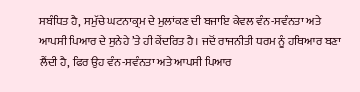ਸਬੰਧਿਤ ਹੈ, ਸਮੁੱਚੇ ਘਟਨਾਕ੍ਰਮ ਦੇ ਮੁਲਾਂਕਣ ਦੀ ਬਜਾਇ ਕੇਵਲ ਵੰਨ-ਸਵੰਨਤਾ ਅਤੇ ਆਪਸੀ ਪਿਆਰ ਦੇ ਸੁਨੇਹੇ ’ਤੇ ਹੀ ਕੇਂਦਰਿਤ ਹੈ। ਜਦੋਂ ਰਾਜਨੀਤੀ ਧਰਮ ਨੂੰ ਹਥਿਆਰ ਬਣਾ ਲੈਂਦੀ ਹੈ, ਫਿਰ ਉਹ ਵੰਨ-ਸਵੰਨਤਾ ਅਤੇ ਆਪਸੀ ਪਿਆਰ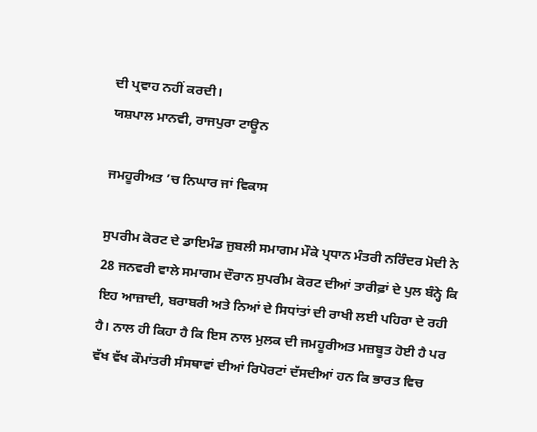ਦੀ ਪ੍ਰਵਾਹ ਨਹੀਂ ਕਰਦੀ।
ਯਸ਼ਪਾਲ ਮਾਨਵੀ, ਰਾਜਪੁਰਾ ਟਾਊਨ

ਜਮਹੂਰੀਅਤ ’ਚ ਨਿਘਾਰ ਜਾਂ ਵਿਕਾਸ

ਸੁਪਰੀਮ ਕੋਰਟ ਦੇ ਡਾਇਮੰਡ ਜੁਬਲੀ ਸਮਾਗਮ ਮੌਕੇ ਪ੍ਰਧਾਨ ਮੰਤਰੀ ਨਰਿੰਦਰ ਮੋਦੀ ਨੇ 28 ਜਨਵਰੀ ਵਾਲੇ ਸਮਾਗਮ ਦੌਰਾਨ ਸੁਪਰੀਮ ਕੋਰਟ ਦੀਆਂ ਤਾਰੀਫ਼ਾਂ ਦੇ ਪੁਲ ਬੰਨ੍ਹੇ ਕਿ ਇਹ ਆਜ਼ਾਦੀ, ਬਰਾਬਰੀ ਅਤੇ ਨਿਆਂ ਦੇ ਸਿਧਾਂਤਾਂ ਦੀ ਰਾਖੀ ਲਈ ਪਹਿਰਾ ਦੇ ਰਹੀ ਹੈ। ਨਾਲ ਹੀ ਕਿਹਾ ਹੈ ਕਿ ਇਸ ਨਾਲ ਮੁਲਕ ਦੀ ਜਮਹੂਰੀਅਤ ਮਜ਼ਬੂਤ ਹੋਈ ਹੈ ਪਰ ਵੱਖ ਵੱਖ ਕੌਮਾਂਤਰੀ ਸੰਸਥਾਵਾਂ ਦੀਆਂ ਰਿਪੋਰਟਾਂ ਦੱਸਦੀਆਂ ਹਨ ਕਿ ਭਾਰਤ ਵਿਚ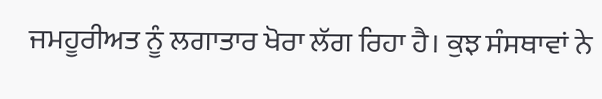ਜਮਹੂਰੀਅਤ ਨੂੰ ਲਗਾਤਾਰ ਖੋਰਾ ਲੱਗ ਰਿਹਾ ਹੈ। ਕੁਝ ਸੰਸਥਾਵਾਂ ਨੇ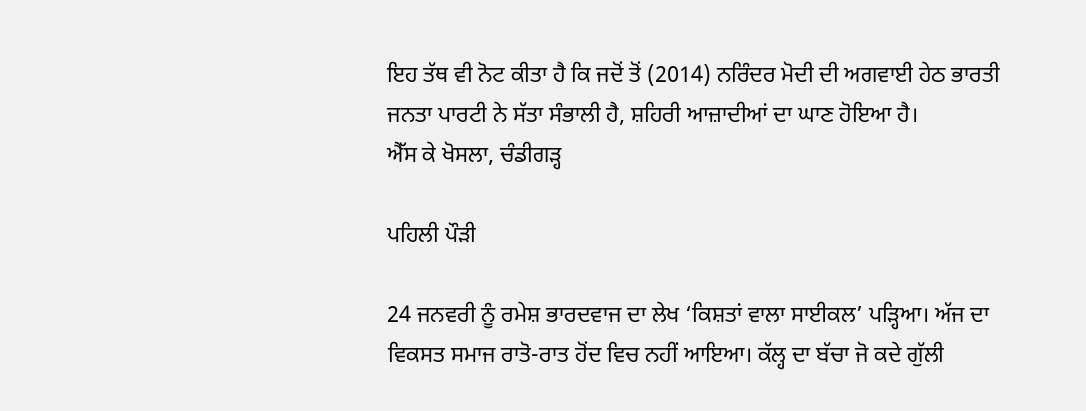ਇਹ ਤੱਥ ਵੀ ਨੋਟ ਕੀਤਾ ਹੈ ਕਿ ਜਦੋਂ ਤੋਂ (2014) ਨਰਿੰਦਰ ਮੋਦੀ ਦੀ ਅਗਵਾਈ ਹੇਠ ਭਾਰਤੀ ਜਨਤਾ ਪਾਰਟੀ ਨੇ ਸੱਤਾ ਸੰਭਾਲੀ ਹੈ, ਸ਼ਹਿਰੀ ਆਜ਼ਾਦੀਆਂ ਦਾ ਘਾਣ ਹੋਇਆ ਹੈ।
ਐੱਸ ਕੇ ਖੋਸਲਾ, ਚੰਡੀਗੜ੍ਹ

ਪਹਿਲੀ ਪੌੜੀ

24 ਜਨਵਰੀ ਨੂੰ ਰਮੇਸ਼ ਭਾਰਦਵਾਜ ਦਾ ਲੇਖ ‘ਕਿਸ਼ਤਾਂ ਵਾਲਾ ਸਾਈਕਲ’ ਪੜ੍ਹਿਆ। ਅੱਜ ਦਾ ਵਿਕਸਤ ਸਮਾਜ ਰਾਤੋ-ਰਾਤ ਹੋਂਦ ਵਿਚ ਨਹੀਂ ਆਇਆ। ਕੱਲ੍ਹ ਦਾ ਬੱਚਾ ਜੋ ਕਦੇ ਗੁੱਲੀ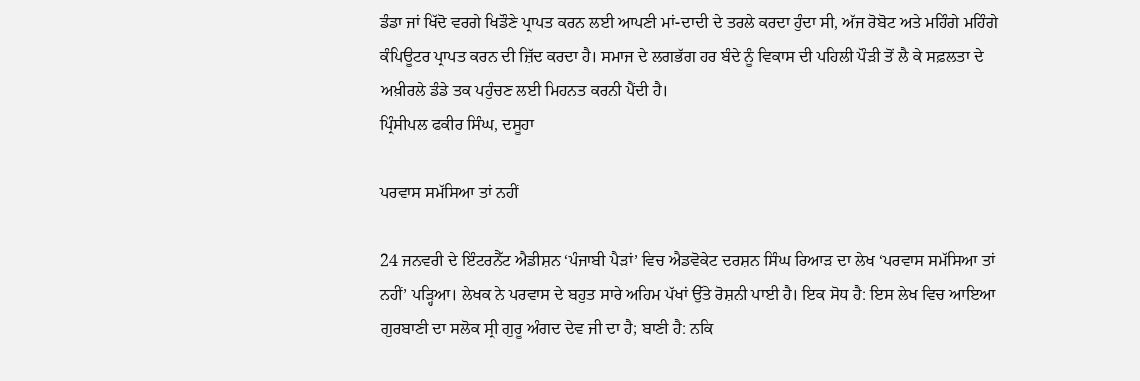ਡੰਡਾ ਜਾਂ ਖਿੱਦੋ ਵਰਗੇ ਖਿਡੌਣੇ ਪ੍ਰਾਪਤ ਕਰਨ ਲਈ ਆਪਣੀ ਮਾਂ-ਦਾਦੀ ਦੇ ਤਰਲੇ ਕਰਦਾ ਹੁੰਦਾ ਸੀ, ਅੱਜ ਰੋਬੋਟ ਅਤੇ ਮਹਿੰਗੇ ਮਹਿੰਗੇ ਕੰਪਿਊਟਰ ਪ੍ਰਾਪਤ ਕਰਨ ਦੀ ਜ਼ਿੱਦ ਕਰਦਾ ਹੈ। ਸਮਾਜ ਦੇ ਲਗਭੱਗ ਹਰ ਬੰਦੇ ਨੂੰ ਵਿਕਾਸ ਦੀ ਪਹਿਲੀ ਪੌੜੀ ਤੋਂ ਲੈ ਕੇ ਸਫ਼ਲਤਾ ਦੇ ਅਖ਼ੀਰਲੇ ਡੰਡੇ ਤਕ ਪਹੁੰਚਣ ਲਈ ਮਿਹਨਤ ਕਰਨੀ ਪੈਂਦੀ ਹੈ।
ਪ੍ਰਿੰਸੀਪਲ ਫਕੀਰ ਸਿੰਘ, ਦਸੂਹਾ

ਪਰਵਾਸ ਸਮੱਸਿਆ ਤਾਂ ਨਹੀਂ

24 ਜਨਵਰੀ ਦੇ ਇੰਟਰਨੈੱਟ ਐਡੀਸ਼ਨ ‘ਪੰਜਾਬੀ ਪੈੜਾਂ’ ਵਿਚ ਐਡਵੋਕੇਟ ਦਰਸ਼ਨ ਸਿੰਘ ਰਿਆੜ ਦਾ ਲੇਖ ‘ਪਰਵਾਸ ਸਮੱਸਿਆ ਤਾਂ ਨਹੀਂ’ ਪੜ੍ਹਿਆ। ਲੇਖਕ ਨੇ ਪਰਵਾਸ ਦੇ ਬਹੁਤ ਸਾਰੇ ਅਹਿਮ ਪੱਖਾਂ ਉੱਤੇ ਰੋਸ਼ਨੀ ਪਾਈ ਹੈ। ਇਕ ਸੋਧ ਹੈ: ਇਸ ਲੇਖ ਵਿਚ ਆਇਆ ਗੁਰਬਾਣੀ ਦਾ ਸਲੋਕ ਸ੍ਰੀ ਗੁਰੂ ਅੰਗਦ ਦੇਵ ਜੀ ਦਾ ਹੈ; ਬਾਣੀ ਹੈ: ਨਕਿ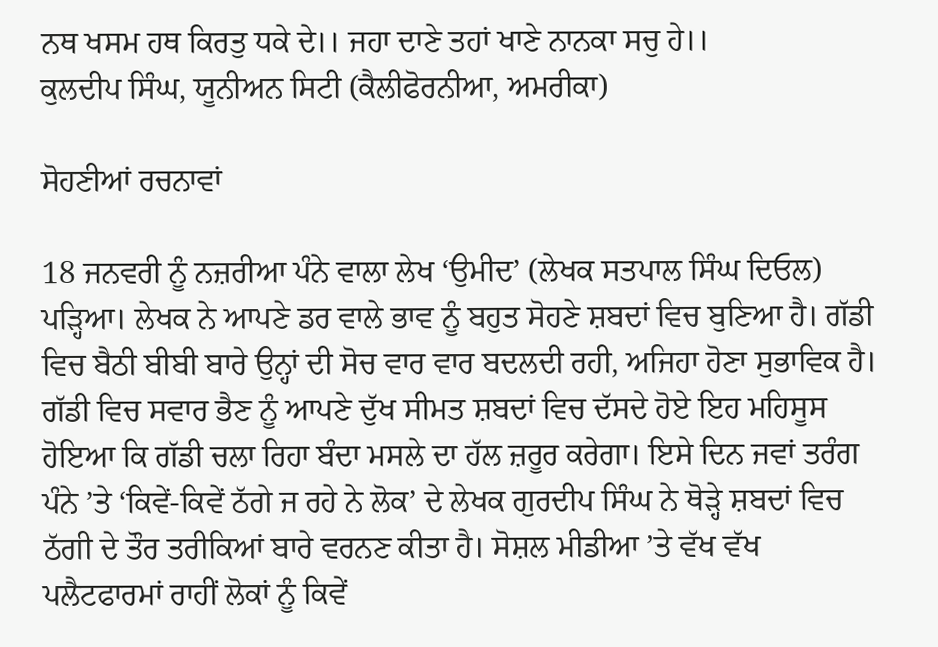ਨਥ ਖਸਮ ਹਥ ਕਿਰਤੁ ਧਕੇ ਦੇ।। ਜਹਾ ਦਾਣੇ ਤਹਾਂ ਖਾਣੇ ਨਾਨਕਾ ਸਚੁ ਹੇ।।
ਕੁਲਦੀਪ ਸਿੰਘ, ਯੂਨੀਅਨ ਸਿਟੀ (ਕੈਲੀਫੋਰਨੀਆ, ਅਮਰੀਕਾ)

ਸੋਹਣੀਆਂ ਰਚਨਾਵਾਂ

18 ਜਨਵਰੀ ਨੂੰ ਨਜ਼ਰੀਆ ਪੰਨੇ ਵਾਲਾ ਲੇਖ ‘ਉਮੀਦ’ (ਲੇਖਕ ਸਤਪਾਲ ਸਿੰਘ ਦਿਓਲ) ਪੜ੍ਹਿਆ। ਲੇਖਕ ਨੇ ਆਪਣੇ ਡਰ ਵਾਲੇ ਭਾਵ ਨੂੰ ਬਹੁਤ ਸੋਹਣੇ ਸ਼ਬਦਾਂ ਵਿਚ ਬੁਣਿਆ ਹੈ। ਗੱਡੀ ਵਿਚ ਬੈਠੀ ਬੀਬੀ ਬਾਰੇ ਉਨ੍ਹਾਂ ਦੀ ਸੋਚ ਵਾਰ ਵਾਰ ਬਦਲਦੀ ਰਹੀ, ਅਜਿਹਾ ਹੋਣਾ ਸੁਭਾਵਿਕ ਹੈ। ਗੱਡੀ ਵਿਚ ਸਵਾਰ ਭੈਣ ਨੂੰ ਆਪਣੇ ਦੁੱਖ ਸੀਮਤ ਸ਼ਬਦਾਂ ਵਿਚ ਦੱਸਦੇ ਹੋਏ ਇਹ ਮਹਿਸੂਸ ਹੋਇਆ ਕਿ ਗੱਡੀ ਚਲਾ ਰਿਹਾ ਬੰਦਾ ਮਸਲੇ ਦਾ ਹੱਲ ਜ਼ਰੂਰ ਕਰੇਗਾ। ਇਸੇ ਦਿਨ ਜਵਾਂ ਤਰੰਗ ਪੰਨੇ ’ਤੇ ‘ਕਿਵੇਂ-ਕਿਵੇਂ ਠੱਗੇ ਜ ਰਹੇ ਨੇ ਲੋਕ’ ਦੇ ਲੇਖਕ ਗੁਰਦੀਪ ਸਿੰਘ ਨੇ ਥੋੜ੍ਹੇ ਸ਼ਬਦਾਂ ਵਿਚ ਠੱਗੀ ਦੇ ਤੌਰ ਤਰੀਕਿਆਂ ਬਾਰੇ ਵਰਨਣ ਕੀਤਾ ਹੈ। ਸੋਸ਼ਲ ਮੀਡੀਆ ’ਤੇ ਵੱਖ ਵੱਖ ਪਲੈਟਫਾਰਮਾਂ ਰਾਹੀਂ ਲੋਕਾਂ ਨੂੰ ਕਿਵੇਂ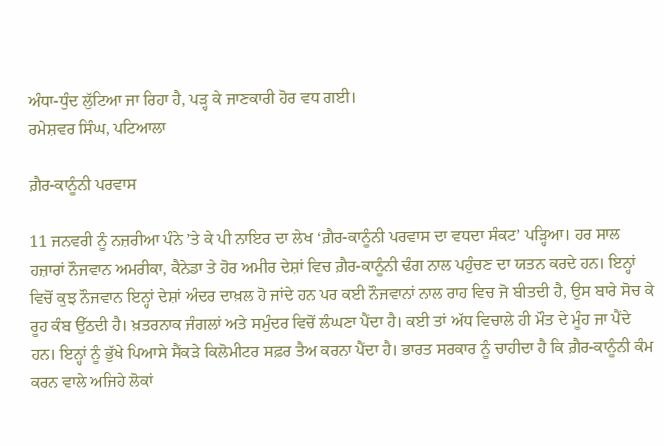ਅੰਧਾ-ਧੁੰਦ ਲੁੱਟਿਆ ਜਾ ਰਿਹਾ ਹੈ, ਪੜ੍ਹ ਕੇ ਜਾਣਕਾਰੀ ਹੋਰ ਵਧ ਗਈ।
ਰਮੇਸ਼ਵਰ ਸਿੰਘ, ਪਟਿਆਲਾ

ਗ਼ੈਰ-ਕਾਨੂੰਨੀ ਪਰਵਾਸ

11 ਜਨਵਰੀ ਨੂੰ ਨਜ਼ਰੀਆ ਪੰਨੇ ’ਤੇ ਕੇ ਪੀ ਨਾਇਰ ਦਾ ਲੇਖ ‘ਗ਼ੈਰ-ਕਾਨੂੰਨੀ ਪਰਵਾਸ ਦਾ ਵਧਦਾ ਸੰਕਟ’ ਪੜ੍ਹਿਆ। ਹਰ ਸਾਲ ਹਜ਼ਾਰਾਂ ਨੌਜਵਾਨ ਅਮਰੀਕਾ, ਕੈਨੇਡਾ ਤੇ ਹੋਰ ਅਮੀਰ ਦੇਸ਼ਾਂ ਵਿਚ ਗ਼ੈਰ-ਕਾਨੂੰਨੀ ਢੰਗ ਨਾਲ ਪਹੁੰਚਣ ਦਾ ਯਤਨ ਕਰਦੇ ਹਨ। ਇਨ੍ਹਾਂ ਵਿਚੋਂ ਕੁਝ ਨੌਜਵਾਨ ਇਨ੍ਹਾਂ ਦੇਸ਼ਾਂ ਅੰਦਰ ਦਾਖ਼ਲ ਹੋ ਜਾਂਦੇ ਹਨ ਪਰ ਕਈ ਨੌਜਵਾਨਾਂ ਨਾਲ ਰਾਹ ਵਿਚ ਜੋ ਬੀਤਦੀ ਹੈ, ਉਸ ਬਾਰੇ ਸੋਚ ਕੇ ਰੂਹ ਕੰਬ ਉੱਠਦੀ ਹੈ। ਖ਼ਤਰਨਾਕ ਜੰਗਲਾਂ ਅਤੇ ਸਮੁੰਦਰ ਵਿਚੋਂ ਲੰਘਣਾ ਪੈਂਦਾ ਹੈ। ਕਈ ਤਾਂ ਅੱਧ ਵਿਚਾਲੇ ਹੀ ਮੌਤ ਦੇ ਮੂੰਹ ਜਾ ਪੈਂਦੇ ਹਨ। ਇਨ੍ਹਾਂ ਨੂੰ ਭੁੱਖੇ ਪਿਆਸੇ ਸੈਂਕੜੇ ਕਿਲੋਮੀਟਰ ਸਫ਼ਰ ਤੈਅ ਕਰਨਾ ਪੈਂਦਾ ਹੈ। ਭਾਰਤ ਸਰਕਾਰ ਨੂੰ ਚਾਹੀਦਾ ਹੈ ਕਿ ਗ਼ੈਰ-ਕਾਨੂੰਨੀ ਕੰਮ ਕਰਨ ਵਾਲੇ ਅਜਿਹੇ ਲੋਕਾਂ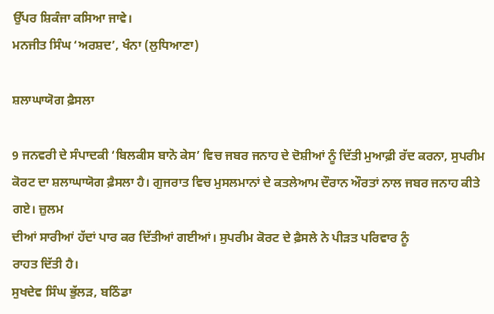ਉੱਪਰ ਸ਼ਿਕੰਜਾ ਕਸਿਆ ਜਾਵੇ।
ਮਨਜੀਤ ਸਿੰਘ ‘ਅਰਸ਼ਦ’, ਖੰਨਾ (ਲੁਧਿਆਣਾ)

ਸ਼ਲਾਘਾਯੋਗ ਫ਼ੈਸਲਾ

9 ਜਨਵਰੀ ਦੇ ਸੰਪਾਦਕੀ ‘ਬਿਲਕੀਸ ਬਾਨੋ ਕੇਸ’ ਵਿਚ ਜਬਰ ਜਨਾਹ ਦੇ ਦੋਸ਼ੀਆਂ ਨੂੰ ਦਿੱਤੀ ਮੁਆਫ਼ੀ ਰੱਦ ਕਰਨਾ, ਸੁਪਰੀਮ ਕੋਰਟ ਦਾ ਸ਼ਲਾਘਾਯੋਗ ਫ਼ੈਸਲਾ ਹੈ। ਗੁਜਰਾਤ ਵਿਚ ਮੁਸਲਮਾਨਾਂ ਦੇ ਕਤਲੇਆਮ ਦੌਰਾਨ ਔਰਤਾਂ ਨਾਲ ਜਬਰ ਜਨਾਹ ਕੀਤੇ ਗਏ। ਜ਼ੁਲਮ
ਦੀਆਂ ਸਾਰੀਆਂ ਹੱਦਾਂ ਪਾਰ ਕਰ ਦਿੱਤੀਆਂ ਗਈਆਂ। ਸੁਪਰੀਮ ਕੋਰਟ ਦੇ ਫ਼ੈਸਲੇ ਨੇ ਪੀੜਤ ਪਰਿਵਾਰ ਨੂੰ
ਰਾਹਤ ਦਿੱਤੀ ਹੈ।
ਸੁਖਦੇਵ ਸਿੰਘ ਭੁੱਲੜ, ਬਠਿੰਡਾ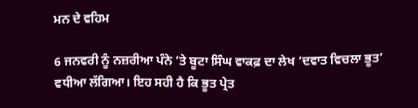ਮਨ ਦੇ ਵਹਿਮ

6 ਜਨਵਰੀ ਨੂੰ ਨਜ਼ਰੀਆ ਪੰਨੇ ’ਤੇ ਬੂਟਾ ਸਿੰਘ ਵਾਕਫ਼ ਦਾ ਲੇਖ ‘ਦਵਾਤ ਵਿਚਲਾ ਭੂਤ’ ਵਧੀਆ ਲੱਗਿਆ। ਇਹ ਸਹੀ ਹੈ ਕਿ ਭੂਤ ਪ੍ਰੇਤ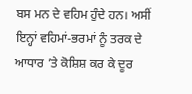ਬਸ ਮਨ ਦੇ ਵਹਿਮ ਹੁੰਦੇ ਹਨ। ਅਸੀਂ ਇਨ੍ਹਾਂ ਵਹਿਮਾਂ-ਭਰਮਾਂ ਨੂੰ ਤਰਕ ਦੇ ਆਧਾਰ ’ਤੇ ਕੋਸ਼ਿਸ਼ ਕਰ ਕੇ ਦੂਰ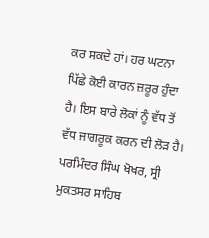ਕਰ ਸਕਦੇ ਹਾਂ। ਹਰ ਘਟਨਾ ਪਿੱਛੇ ਕੋਈ ਕਾਰਨ ਜ਼ਰੂਰ ਹੁੰਦਾ ਹੈ। ਇਸ ਬਾਰੇ ਲੋਕਾਂ ਨੂੰ ਵੱਧ ਤੋਂ ਵੱਧ ਜਾਗਰੂਕ ਕਰਨ ਦੀ ਲੋੜ ਹੈ।
ਪਰਮਿੰਦਰ ਸਿੰਘ ਖੋਖਰ, ਸ੍ਰੀ ਮੁਕਤਸਰ ਸਾਹਿਬ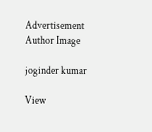Advertisement
Author Image

joginder kumar

View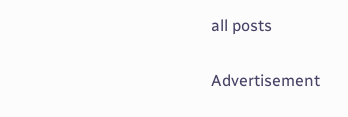all posts

Advertisement